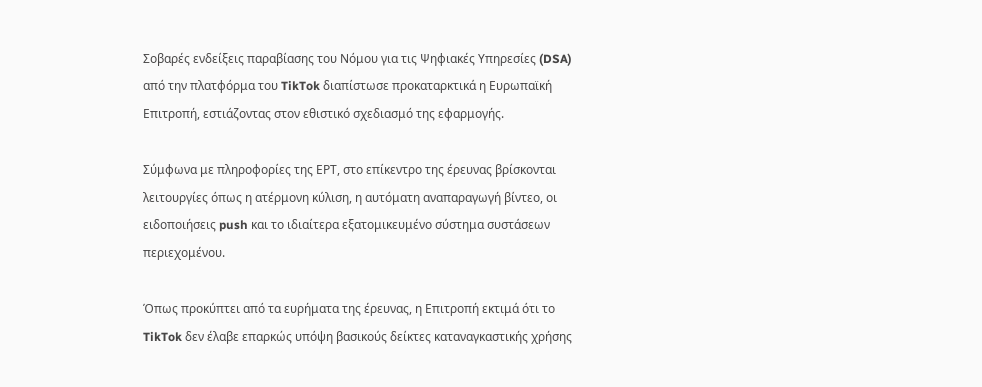Σοβαρές ενδείξεις παραβίασης του Νόμου για τις Ψηφιακές Υπηρεσίες (DSA) από την πλατφόρμα του TikTok διαπίστωσε προκαταρκτικά η Ευρωπαϊκή Επιτροπή, εστιάζοντας στον εθιστικό σχεδιασμό της εφαρμογής.

Σύμφωνα με πληροφορίες της ΕΡΤ, στο επίκεντρο της έρευνας βρίσκονται λειτουργίες όπως η ατέρμονη κύλιση, η αυτόματη αναπαραγωγή βίντεο, οι ειδοποιήσεις push και το ιδιαίτερα εξατομικευμένο σύστημα συστάσεων περιεχομένου.

Όπως προκύπτει από τα ευρήματα της έρευνας, η Επιτροπή εκτιμά ότι το TikTok δεν έλαβε επαρκώς υπόψη βασικούς δείκτες καταναγκαστικής χρήσης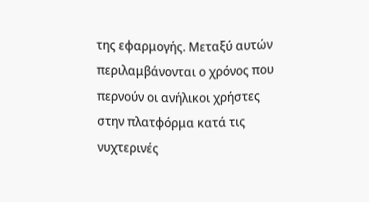της εφαρμογής. Μεταξύ αυτών περιλαμβάνονται ο χρόνος που περνούν οι ανήλικοι χρήστες στην πλατφόρμα κατά τις νυχτερινές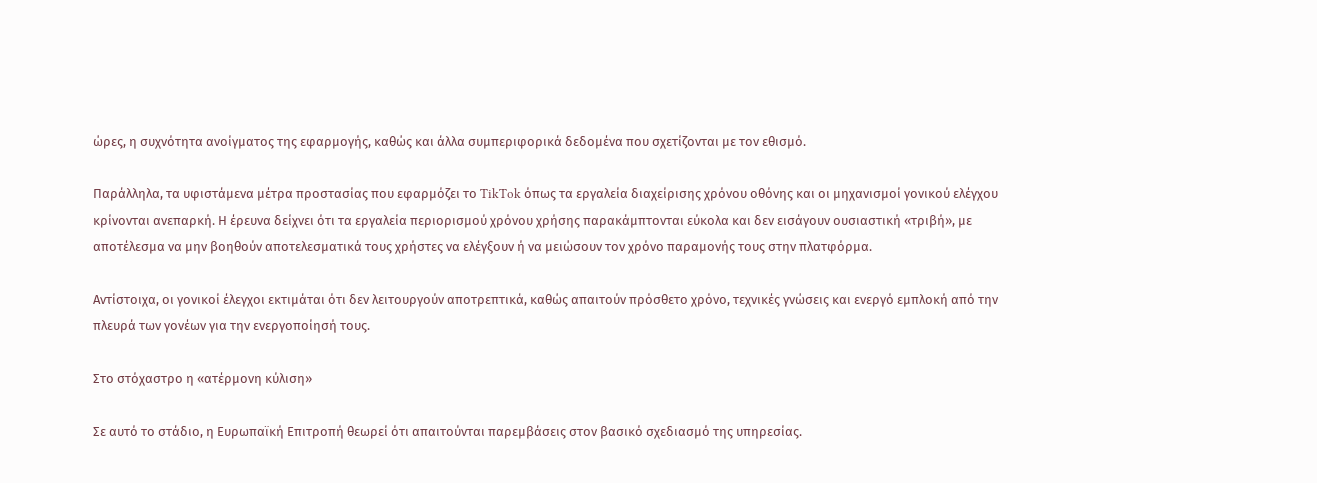ώρες, η συχνότητα ανοίγματος της εφαρμογής, καθώς και άλλα συμπεριφορικά δεδομένα που σχετίζονται με τον εθισμό.

Παράλληλα, τα υφιστάμενα μέτρα προστασίας που εφαρμόζει το TikTok όπως τα εργαλεία διαχείρισης χρόνου οθόνης και οι μηχανισμοί γονικού ελέγχου κρίνονται ανεπαρκή. Η έρευνα δείχνει ότι τα εργαλεία περιορισμού χρόνου χρήσης παρακάμπτονται εύκολα και δεν εισάγουν ουσιαστική «τριβή», με αποτέλεσμα να μην βοηθούν αποτελεσματικά τους χρήστες να ελέγξουν ή να μειώσουν τον χρόνο παραμονής τους στην πλατφόρμα.

Αντίστοιχα, οι γονικοί έλεγχοι εκτιμάται ότι δεν λειτουργούν αποτρεπτικά, καθώς απαιτούν πρόσθετο χρόνο, τεχνικές γνώσεις και ενεργό εμπλοκή από την πλευρά των γονέων για την ενεργοποίησή τους.

Στο στόχαστρο η «ατέρμονη κύλιση»

Σε αυτό το στάδιο, η Ευρωπαϊκή Επιτροπή θεωρεί ότι απαιτούνται παρεμβάσεις στον βασικό σχεδιασμό της υπηρεσίας.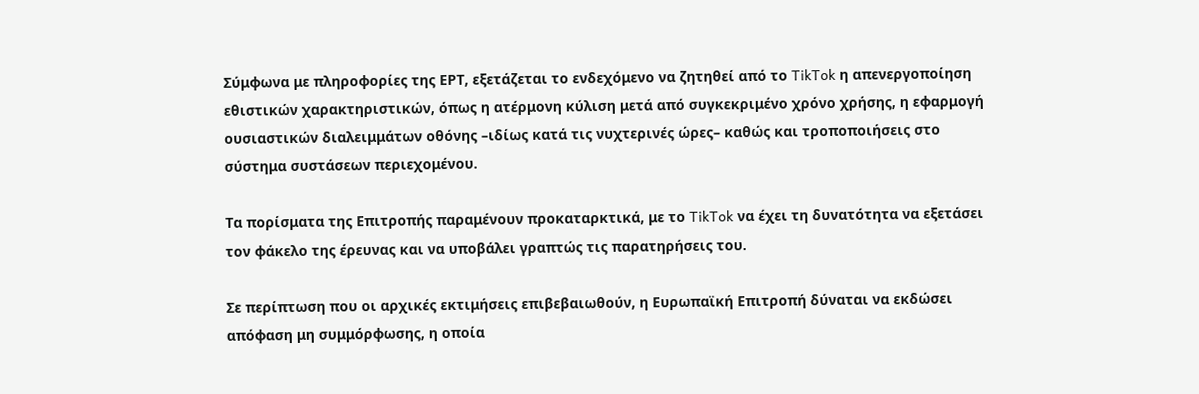Σύμφωνα με πληροφορίες της ΕΡΤ, εξετάζεται το ενδεχόμενο να ζητηθεί από το TikTok η απενεργοποίηση εθιστικών χαρακτηριστικών, όπως η ατέρμονη κύλιση μετά από συγκεκριμένο χρόνο χρήσης, η εφαρμογή ουσιαστικών διαλειμμάτων οθόνης –ιδίως κατά τις νυχτερινές ώρες– καθώς και τροποποιήσεις στο σύστημα συστάσεων περιεχομένου.

Τα πορίσματα της Επιτροπής παραμένουν προκαταρκτικά, με το TikTok να έχει τη δυνατότητα να εξετάσει τον φάκελο της έρευνας και να υποβάλει γραπτώς τις παρατηρήσεις του.

Σε περίπτωση που οι αρχικές εκτιμήσεις επιβεβαιωθούν, η Ευρωπαϊκή Επιτροπή δύναται να εκδώσει απόφαση μη συμμόρφωσης, η οποία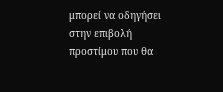μπορεί να οδηγήσει στην επιβολή προστίμου που θα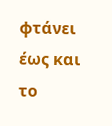φτάνει έως και το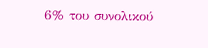6% του συνολικού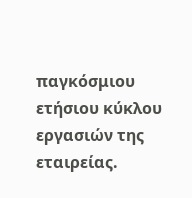παγκόσμιου ετήσιου κύκλου εργασιών της εταιρείας.